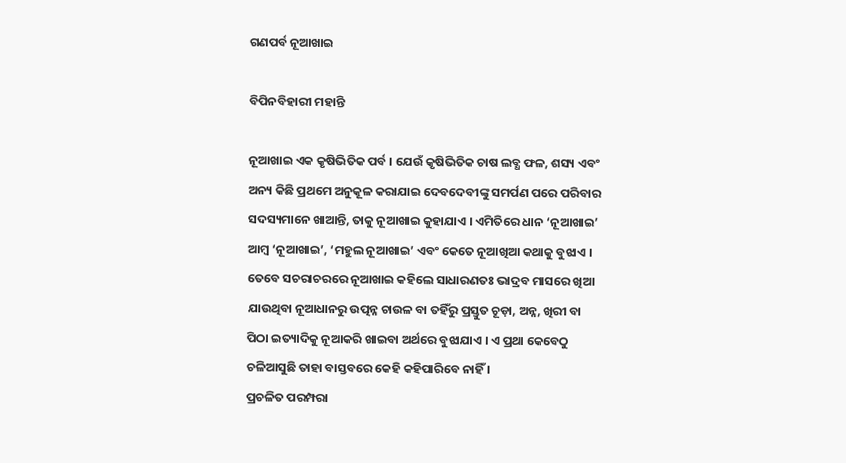ଗଣପର୍ବ ନୂଆଖାଇ

ବିପିନବିହାରୀ ମହାନ୍ତି

ନୂଆଖାଇ ଏକ କୃଷିଭିତିକ ପର୍ବ । ଯେଉଁ କୃଷିଭିତିକ ଚାଷ ଲବ୍ଧ ଫଳ, ଶସ୍ୟ ଏବଂ ଅନ୍ୟ କିଛି ପ୍ରଥମେ ଅନୁକୂଳ କରାଯାଇ ଦେବଦେବୀଙ୍କୁ ସମର୍ପଣ ପରେ ପରିବାର ସଦସ୍ୟମାନେ ଖାଆନ୍ତି, ତାକୁ ନୂଆଖାଇ କୁହାଯାଏ । ଏମିତିରେ ଧାନ ‘ନୂଆଖାଇ’ ଆମ୍ବ ‘ନୂଆଖାଇ’, ‘ମହୁଲ ନୂଆଖାଇ’ ଏବଂ କେତେ ନୂଆଖିଆ କଥାକୁ ବୁଝାଏ । ତେବେ ସଚରାଚରରେ ନୂଆଖାଇ କହିଲେ ସାଧାରଣତଃ ଭାଦ୍ରବ ମାସରେ ଖିଆ ଯାଉଥିବା ନୂଆଧାନରୁ ଉତ୍ପନ୍ନ ଚାଉଳ ବା ତହିଁରୁ ପ୍ରସ୍ତୁତ ଚୂଡ଼ା, ଅନ୍ନ, ଖିରୀ ବା ପିଠା ଇତ୍ୟାଦିକୁ ନୂଆକରି ଖାଇବା ଅର୍ଥରେ ବୁଝାଯାଏ । ଏ ପ୍ରଥା କେବେଠୁ ଚଳିଆସୁଛି ତାହା ବାସ୍ତବରେ କେହି କହିପାରିବେ ନାହିଁ ।
ପ୍ରଚଳିତ ପରମ୍ପରା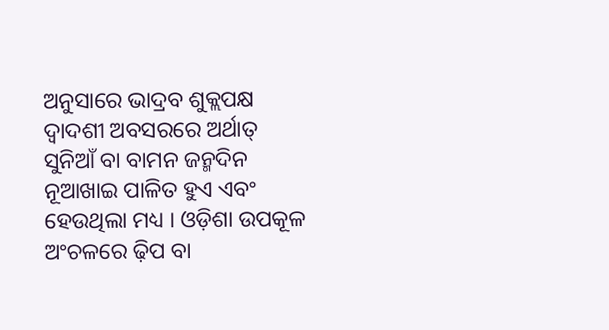ଅନୁସାରେ ଭାଦ୍ରବ ଶୁକ୍ଲପକ୍ଷ ଦ୍ୱାଦଶୀ ଅବସରରେ ଅର୍ଥାତ୍ ସୁନିଆଁ ବା ବାମନ ଜନ୍ମଦିନ ନୂଆଖାଇ ପାଳିତ ହୁଏ ଏବଂ ହେଉଥିଲା ମଧ୍ୟ । ଓଡ଼ିଶା ଉପକୂଳ ଅଂଚଳରେ ଢ଼ିପ ବା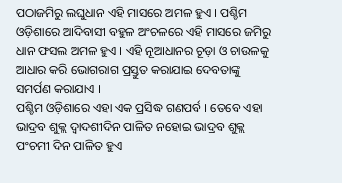ପଠାଜମିରୁ ଲଘୁଧାନ ଏହି ମାସରେ ଅମଳ ହୁଏ । ପଶ୍ଚିମ ଓଡ଼ିଶାରେ ଆଦିବାସୀ ବହୁଳ ଅଂଚଳରେ ଏହି ମାସରେ ଜମିରୁ ଧାନ ଫସଲ ଅମଳ ହୁଏ । ଏହି ନୂଆଧାନର ଚୂଡ଼ା ଓ ଚାଉଳକୁ ଆଧାର କରି ଭୋଗରାଗ ପ୍ରସ୍ତୁତ କରାଯାଇ ଦେବତାଙ୍କୁ ସମର୍ପଣ କରାଯାଏ ।
ପଶ୍ଚିମ ଓଡ଼ିଶାରେ ଏହା ଏକ ପ୍ରସିଦ୍ଧ ଗଣପର୍ବ । ତେବେ ଏହା ଭାଦ୍ରବ ଶୁକ୍ଲ ଦ୍ୱାଦଶୀଦିନ ପାଳିତ ନହୋଇ ଭାଦ୍ରବ ଶୁକ୍ଲ ପଂଚମୀ ଦିନ ପାଳିତ ହୁଏ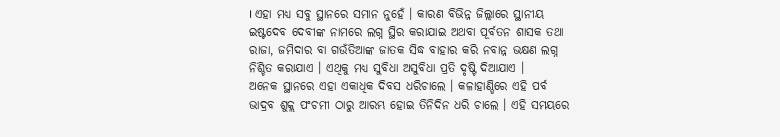। ଏହା ମଧ୍ୟ ସବୁ ସ୍ଥାନରେ ସମାନ ନୁହେଁ । କାରଣ ବିଭିନ୍ନ ଜିଲ୍ଲାରେ ସ୍ଥାନୀୟ ଇଷ୍ଟଦେବ ଦେବୀଙ୍କ ନାମରେ ଲଗ୍ନ ସ୍ଥିର କରାଯାଇ ଅଥବା ପୂର୍ବତନ ଶାସକ ତଥା ରାଜା, ଜମିଦାର ବା ଗଉଁତିଆଙ୍କ ଜାତକ ସିଦ୍ଧ ବାହାର କରି ନବାନ୍ନ ଭକ୍ଷଣ ଲଗ୍ନ ନିଶ୍ଚିତ କରାଯାଏ । ଏଥିକୁ ମଧ୍ୟ ସୁବିଧା ଅସୁବିଧା ପ୍ରତି ଦୃଷ୍ଟି ଦିଆଯାଏ ।
ଅନେକ ସ୍ଥାନରେ ଏହା ଏକାଧିକ ଦିବସ ଧରିଚାଲେ । କଳାହାଣ୍ଡିରେ ଏହି ପର୍ବ ଭାଦ୍ରବ ଶୁକ୍ଲ ପଂଚମୀ ଠାରୁ ଆରମ୍ଭ ହୋଇ ତିନିଦିନ ଧରି ଚାଲେ । ଏହି ସମୟରେ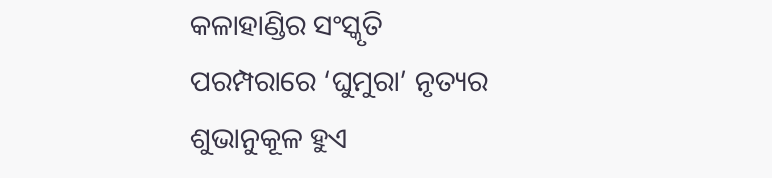କଳାହାଣ୍ଡିର ସଂସ୍କୃତି ପରମ୍ପରାରେ ‘ଘୁମୁରା’ ନୃତ୍ୟର ଶୁଭାନୁକୂଳ ହୁଏ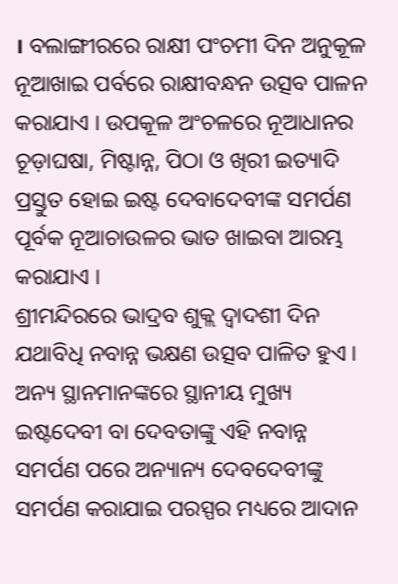। ବଲାଙ୍ଗୀରରେ ରାକ୍ଷୀ ପଂଚମୀ ଦିନ ଅନୁକୂଳ ନୂଆଖାଇ ପର୍ବରେ ରାକ୍ଷୀବନ୍ଧନ ଉତ୍ସବ ପାଳନ କରାଯାଏ । ଉପକୂଳ ଅଂଚଳରେ ନୂଆଧାନର ଚୂଡ଼ାଘଷା, ମିଷ୍ଟାନ୍ନ, ପିଠା ଓ ଖିରୀ ଇତ୍ୟାଦି ପ୍ରସ୍ତୁତ ହୋଇ ଇଷ୍ଟ ଦେବାଦେବୀଙ୍କ ସମର୍ପଣ ପୂର୍ବକ ନୂଆଚାଉଳର ଭାତ ଖାଇବା ଆରମ୍ଭ କରାଯାଏ ।
ଶ୍ରୀମନ୍ଦିରରେ ଭାଦ୍ରବ ଶୁକ୍ଲ ଦ୍ୱାଦଶୀ ଦିନ ଯଥାବିଧି ନବାନ୍ନ ଭକ୍ଷଣ ଉତ୍ସବ ପାଳିତ ହୁଏ । ଅନ୍ୟ ସ୍ଥାନମାନଙ୍କରେ ସ୍ଥାନୀୟ ମୁଖ୍ୟ ଇଷ୍ଟଦେବୀ ବା ଦେବତାଙ୍କୁ ଏହି ନବାନ୍ନ ସମର୍ପଣ ପରେ ଅନ୍ୟାନ୍ୟ ଦେବଦେବୀଙ୍କୁ ସମର୍ପଣ କରାଯାଇ ପରସ୍ପର ମଧ୍ୟରେ ଆଦାନ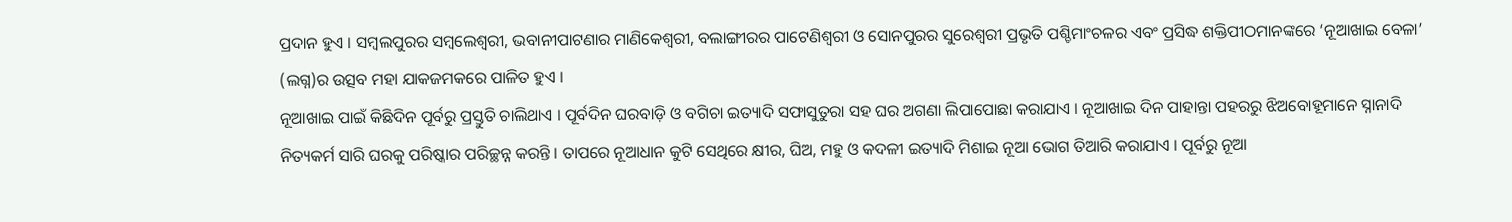ପ୍ରଦାନ ହୁଏ । ସମ୍ବଲପୁରର ସମ୍ବଲେଶ୍ୱରୀ, ଭବାନୀପାଟଣାର ମାଣିକେଶ୍ୱରୀ, ବଲାଙ୍ଗୀରର ପାଟେଣିଶ୍ୱରୀ ଓ ସୋନପୁରର ସୁରେଶ୍ୱରୀ ପ୍ରଭୃତି ପଶ୍ଚିମାଂଚଳର ଏବଂ ପ୍ରସିଦ୍ଧ ଶକ୍ତିପୀଠମାନଙ୍କରେ ‘ନୂଆଖାଇ ବେଳା’ (ଲଗ୍ନ)ର ଉତ୍ସବ ମହା ଯାକଜମକରେ ପାଳିତ ହୁଏ ।
ନୂଆଖାଇ ପାଇଁ କିଛିଦିନ ପୂର୍ବରୁ ପ୍ରସ୍ତୁତି ଚାଲିଥାଏ । ପୂର୍ବଦିନ ଘରବାଡ଼ି ଓ ବଗିଚା ଇତ୍ୟାଦି ସଫାସୁତୁରା ସହ ଘର ଅଗଣା ଲିପାପୋଛା କରାଯାଏ । ନୂଆଖାଇ ଦିନ ପାହାନ୍ତା ପହରରୁ ଝିଅବୋହୂମାନେ ସ୍ନାନାଦି ନିତ୍ୟକର୍ମ ସାରି ଘରକୁ ପରିଷ୍କାର ପରିଚ୍ଛନ୍ନ କରନ୍ତି । ତାପରେ ନୂଆଧାନ କୁଟି ସେଥିରେ କ୍ଷୀର, ଘିଅ, ମହୁ ଓ କଦଳୀ ଇତ୍ୟାଦି ମିଶାଇ ନୂଆ ଭୋଗ ତିଆରି କରାଯାଏ । ପୂର୍ବରୁ ନୂଆ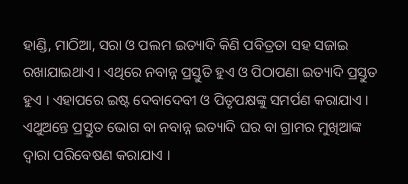ହାଣ୍ଡି, ମାଠିଆ, ସରା ଓ ପଲମ ଇତ୍ୟାଦି କିଣି ପବିତ୍ରତା ସହ ସଜାଇ ରଖାଯାଇଥାଏ । ଏଥିରେ ନବାନ୍ନ ପ୍ରସ୍ତୁତି ହୁଏ ଓ ପିଠାପଣା ଇତ୍ୟାଦି ପ୍ରସ୍ତୁତ ହୁଏ । ଏହାପରେ ଇଷ୍ଟ ଦେବାଦେବୀ ଓ ପିତୃପକ୍ଷଙ୍କୁ ସମର୍ପଣ କରାଯାଏ । ଏଥୁଅନ୍ତେ ପ୍ରସ୍ତୁତ ଭୋଗ ବା ନବାନ୍ନ ଇତ୍ୟାଦି ଘର ବା ଗ୍ରାମର ମୁଖିଆଙ୍କ ଦ୍ୱାରା ପରିବେଷଣ କରାଯାଏ ।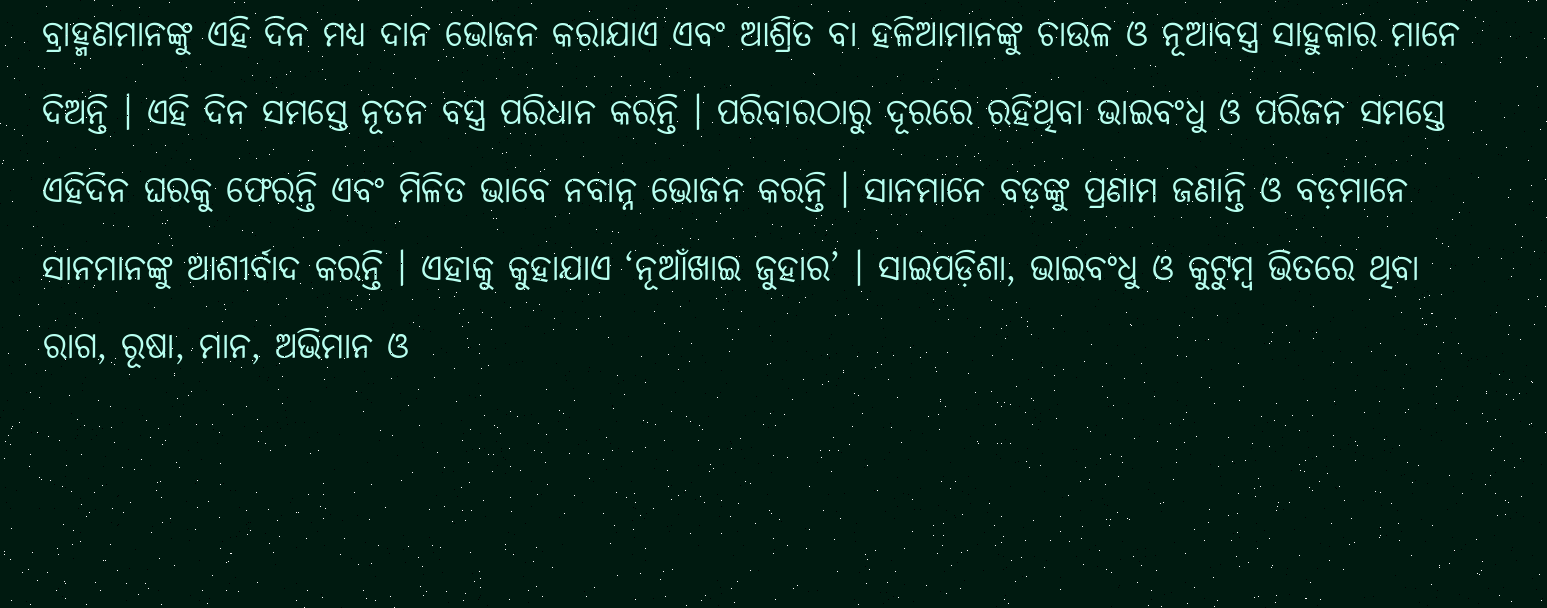ବ୍ରାହ୍ମଣମାନଙ୍କୁ ଏହି ଦିନ ମଧ୍ୟ ଦାନ ଭୋଜନ କରାଯାଏ ଏବଂ ଆଶ୍ରିତ ବା ହଳିଆମାନଙ୍କୁ ଚାଉଳ ଓ ନୂଆବସ୍ତ୍ର ସାହୁକାର ମାନେ ଦିଅନ୍ତି । ଏହି ଦିନ ସମସ୍ତେ ନୂତନ ବସ୍ତ୍ର ପରିଧାନ କରନ୍ତି । ପରିବାରଠାରୁ ଦୂରରେ ରହିଥିବା ଭାଇବଂଧୁ ଓ ପରିଜନ ସମସ୍ତେ ଏହିଦିନ ଘରକୁ ଫେରନ୍ତି ଏବଂ ମିଳିତ ଭାବେ ନବାନ୍ନ ଭୋଜନ କରନ୍ତି । ସାନମାନେ ବଡ଼ଙ୍କୁ ପ୍ରଣାମ ଜଣାନ୍ତି ଓ ବଡ଼ମାନେ ସାନମାନଙ୍କୁ ଆଶୀର୍ବାଦ କରନ୍ତି । ଏହାକୁ କୁହାଯାଏ ‘ନୂଆଁଖାଇ ଜୁହାର’ । ସାଇପଡ଼ିଶା, ଭାଇବଂଧୁ ଓ କୁଟୁମ୍ବ ଭିତରେ ଥିବା ରାଗ, ରୂଷା, ମାନ, ଅଭିମାନ ଓ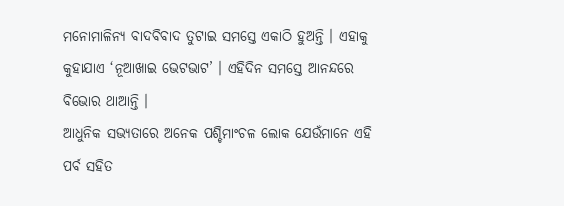ମନୋମାଳିନ୍ୟ ବାଦବିବାଦ ତୁଟାଇ ସମସ୍ତେ ଏକାଠି ହୁଅନ୍ତି । ଏହାକୁ କୁହାଯାଏ ‘ନୂଆଖାଇ ଭେଟଭାଟ’ । ଏହିଦିନ ସମସ୍ତେ ଆନନ୍ଦରେ ବିଭୋର ଥାଆନ୍ତି ।
ଆଧୁନିକ ସଭ୍ୟତାରେ ଅନେକ ପଶ୍ଚିମାଂଚଳ ଲୋକ ଯେଉଁମାନେ ଏହି ପର୍ବ ସହିତ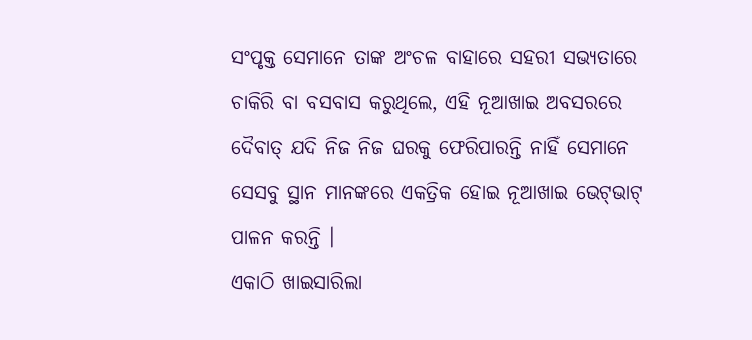ସଂପୃକ୍ତ ସେମାନେ ତାଙ୍କ ଅଂଚଳ ବାହାରେ ସହରୀ ସଭ୍ୟତାରେ ଚାକିରି ବା ବସବାସ କରୁଥିଲେ, ଏହି ନୂଆଖାଇ ଅବସରରେ ଦୈବାତ୍ ଯଦି ନିଜ ନିଜ ଘରକୁ ଫେରିପାରନ୍ତି ନାହିଁ ସେମାନେ ସେସବୁ ସ୍ଥାନ ମାନଙ୍କରେ ଏକତ୍ରିକ ହୋଇ ନୂଆଖାଇ ଭେଟ୍‌ଭାଟ୍ ପାଳନ କରନ୍ତି ।
ଏକାଠି ଖାଇସାରିଲା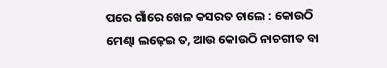ପରେ ଗାଁରେ ଖେଳ କସରତ ଚାଲେ : କୋଉଠି ମେଣ୍ଢା ଲଢ଼େଇ ତ, ଆଉ କୋଉଠି ନାଚଗୀତ ବା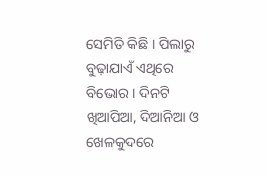ସେମିତି କିଛି । ପିଲାରୁ ବୁଢ଼ାଯାଏଁ ଏଥିରେ ବିଭୋର । ଦିନଟି ଖିଆପିଆ, ଦିଆନିଆ ଓ ଖେଳକୁଦରେ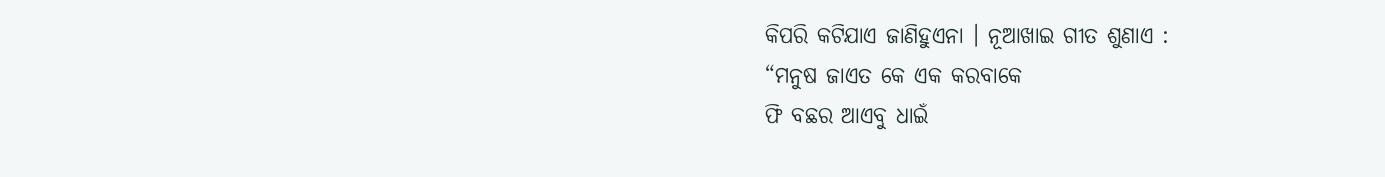କିପରି କଟିଯାଏ ଜାଣିହୁଏନା । ନୂଆଖାଇ ଗୀତ ଶୁଣାଏ :
“ମନୁଷ ଜାଏତ କେ ଏକ କରବାକେ
ଫି ବଛର ଆଏବୁ ଧାଇଁ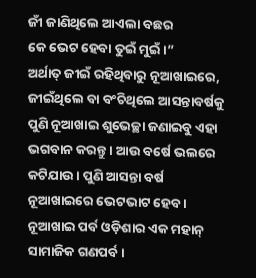ଜୀଁ ଜାଣିଥିଲେ ଆଏଲା ବଛର
କେ ଭେଟ ହେବା ତୁଇଁ ମୁଇଁ ।”
ଅର୍ଥାତ୍ ଜୀଇଁ ରହିଥିବାରୁ ନୂଆଖାଇରେ, ଜୀଇଁଥିଲେ ବା ବଂଚିଥିଲେ ଆସନ୍ତାବର୍ଷକୁ ପୁଣି ନୂଆଖାଇ ଶୁଭେଚ୍ଛା ଜଣାଇବୁ ଏହା ଭଗବାନ କରନ୍ତୁ । ଆଉ ବର୍ଷେ ଭଲରେ କଟିଯାଉ । ପୁଣି ଆସନ୍ତା ବର୍ଷ ନୂଆଖାଇରେ ଭେଟଭାଟ ହେବ ।
ନୂଆଖାଇ ପର୍ବ ଓଡ଼ିଶାର ଏକ ମହାନ୍ ସାମାଜିକ ଗଣପର୍ବ ।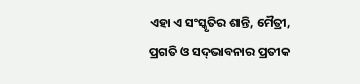ଏହା ଏ ସଂସ୍କୃତିର ଶାନ୍ତି, ମୈତ୍ରୀ, ପ୍ରଗତି ଓ ସଦ୍‌ଭାବନାର ପ୍ରତୀକ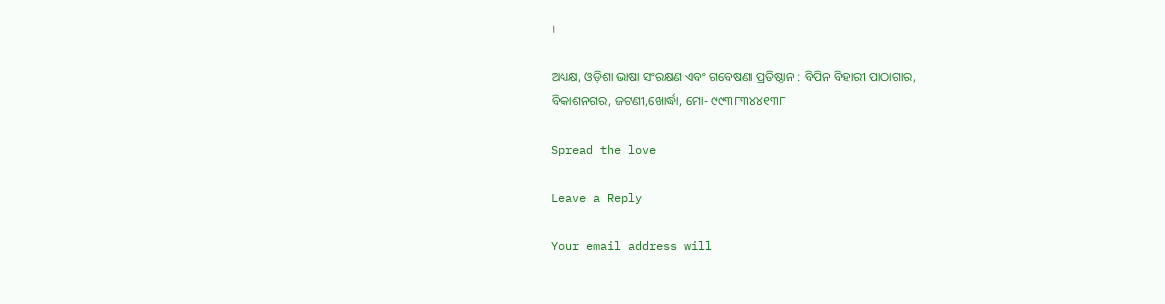।

ଅଧ୍ୟକ୍ଷ, ଓଡ଼ିଶା ଭାଷା ସଂରକ୍ଷଣ ଏବଂ ଗବେଷଣା ପ୍ରତିଷ୍ଠାନ : ବିପିନ ବିହାରୀ ପାଠାଗାର,
ବିକାଶନଗର, ଜଟଣୀ,ଖୋର୍ଦ୍ଧା, ମୋ- ୯୯୩୮୩୪୪୧୩୮

Spread the love

Leave a Reply

Your email address will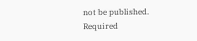not be published. Required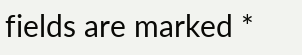fields are marked *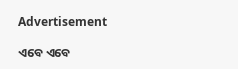Advertisement

ଏବେ ଏବେ